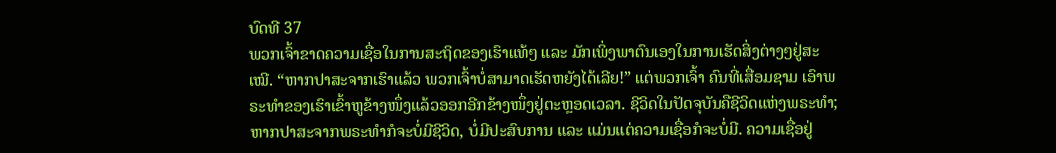ບົດທີ 37
ພວກເຈົ້າຂາດຄວາມເຊື່ອໃນການສະຖິດຂອງເຮົາແທ້ໆ ແລະ ມັກເພິ່ງພາຕົນເອງໃນການເຮັດສິ່ງຕ່າງໆຢູ່ສະເໝີ. “ຫາກປາສະຈາກເຮົາແລ້ວ ພວກເຈົ້າບໍ່ສາມາດເຮັດຫຍັງໄດ້ເລີຍ!” ແຕ່ພວກເຈົ້າ ຄົນທີ່ເສື່ອມຊາມ ເອົາພຣະທຳຂອງເຮົາເຂົ້າຫູຂ້າງໜຶ່ງແລ້ວອອກອີກຂ້າງໜຶ່ງຢູ່ຕະຫຼອດເວລາ. ຊີວິດໃນປັດຈຸບັນຄືຊີວິດແຫ່ງພຣະທຳ; ຫາກປາສະຈາກພຣະທຳກໍຈະບໍ່ມີຊີວິດ, ບໍ່ມີປະສົບການ ແລະ ແມ່ນແຕ່ຄວາມເຊື່ອກໍຈະບໍ່ມີ. ຄວາມເຊື່ອຢູ່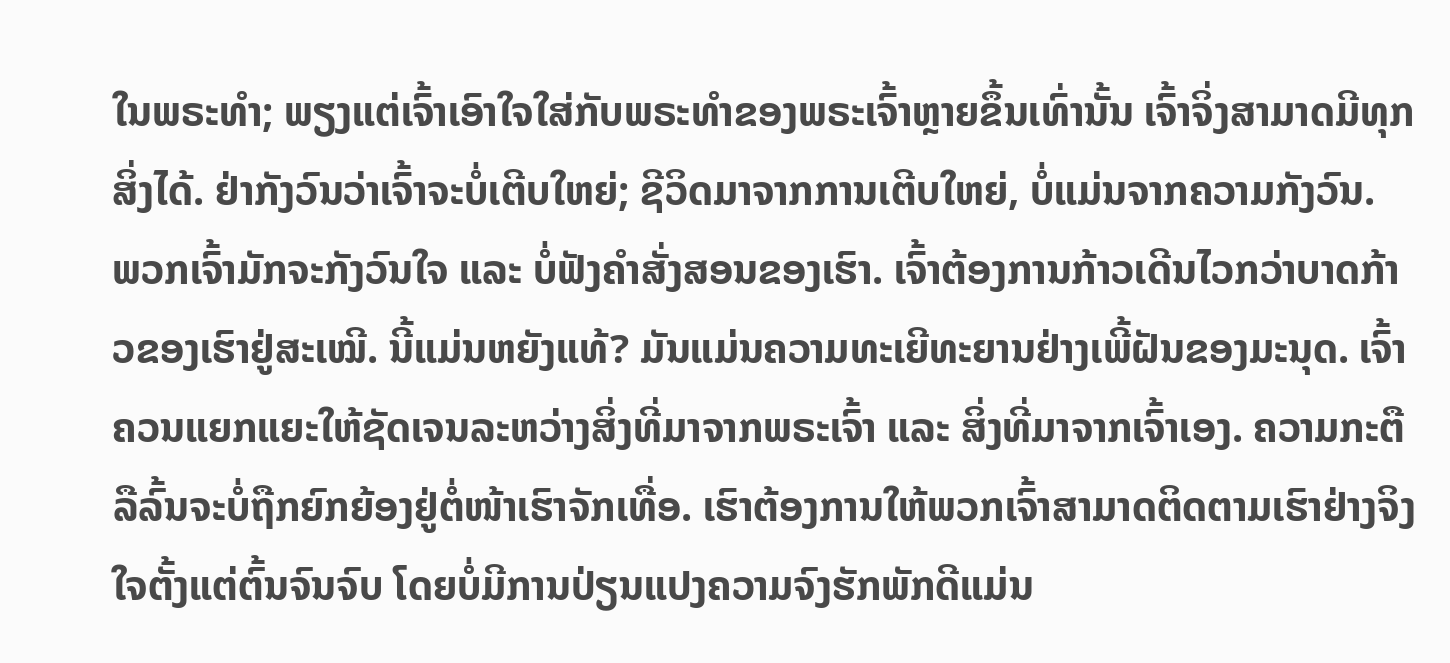ໃນພຣະທຳ; ພຽງແຕ່ເຈົ້າເອົາໃຈໃສ່ກັບພຣະທຳຂອງພຣະເຈົ້າຫຼາຍຂຶ້ນເທົ່ານັ້ນ ເຈົ້າຈິ່ງສາມາດມີທຸກສິ່ງໄດ້. ຢ່າກັງວົນວ່າເຈົ້າຈະບໍ່ເຕີບໃຫຍ່; ຊີວິດມາຈາກການເຕີບໃຫຍ່, ບໍ່ແມ່ນຈາກຄວາມກັງວົນ.
ພວກເຈົ້າມັກຈະກັງວົນໃຈ ແລະ ບໍ່ຟັງຄຳສັ່ງສອນຂອງເຮົາ. ເຈົ້າຕ້ອງການກ້າວເດີນໄວກວ່າບາດກ້າວຂອງເຮົາຢູ່ສະເໝີ. ນີ້ແມ່ນຫຍັງແທ້? ມັນແມ່ນຄວາມທະເຍີທະຍານຢ່າງເພີ້ຝັນຂອງມະນຸດ. ເຈົ້າຄວນແຍກແຍະໃຫ້ຊັດເຈນລະຫວ່າງສິ່ງທີ່ມາຈາກພຣະເຈົ້າ ແລະ ສິ່ງທີ່ມາຈາກເຈົ້າເອງ. ຄວາມກະຕືລືລົ້ນຈະບໍ່ຖືກຍົກຍ້ອງຢູ່ຕໍ່ໜ້າເຮົາຈັກເທື່ອ. ເຮົາຕ້ອງການໃຫ້ພວກເຈົ້າສາມາດຕິດຕາມເຮົາຢ່າງຈິງໃຈຕັ້ງແຕ່ຕົ້ນຈົນຈົບ ໂດຍບໍ່ມີການປ່ຽນແປງຄວາມຈົງຮັກພັກດີແມ່ນ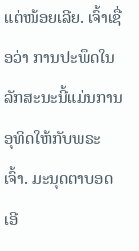ແຕ່ໜ້ອຍເລີຍ. ເຈົ້າເຊື່ອວ່າ ການປະພຶດໃນລັກສະນະນີ້ແມ່ນການອຸທິດໃຫ້ກັບພຣະເຈົ້າ. ມະນຸດຕາບອດເອີ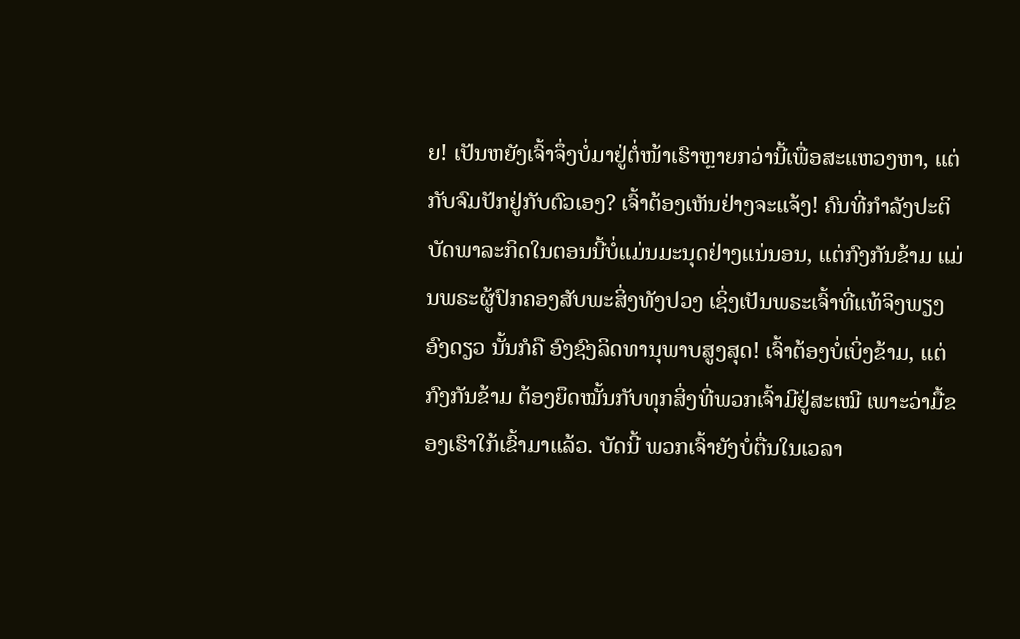ຍ! ເປັນຫຍັງເຈົ້າຈຶ່ງບໍ່ມາຢູ່ຕໍ່ໜ້າເຮົາຫຼາຍກວ່ານີ້ເພື່ອສະແຫວງຫາ, ແຕ່ກັບຈົມປັກຢູ່ກັບຕົວເອງ? ເຈົ້າຕ້ອງເຫັນຢ່າງຈະແຈ້ງ! ຄົນທີ່ກຳລັງປະຕິບັດພາລະກິດໃນຕອນນີ້ບໍ່ແມ່ນມະນຸດຢ່າງແນ່ນອນ, ແຕ່ກົງກັນຂ້າມ ແມ່ນພຣະຜູ້ປົກຄອງສັບພະສິ່ງທັງປວງ ເຊິ່ງເປັນພຣະເຈົ້າທີ່ແທ້ຈິງພຽງອົງດຽວ ນັ້ນກໍຄື ອົງຊົງລິດທານຸພາບສູງສຸດ! ເຈົ້າຕ້ອງບໍ່ເບິ່ງຂ້າມ, ແຕ່ກົງກັນຂ້າມ ຕ້ອງຍຶດໝັ້ນກັບທຸກສິ່ງທີ່ພວກເຈົ້າມີຢູ່ສະເໝີ ເພາະວ່າມື້ຂອງເຮົາໃກ້ເຂົ້າມາແລ້ວ. ບັດນີ້ ພວກເຈົ້າຍັງບໍ່ຕື່ນໃນເວລາ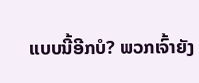ແບບນີ້ອີກບໍ? ພວກເຈົ້າຍັງ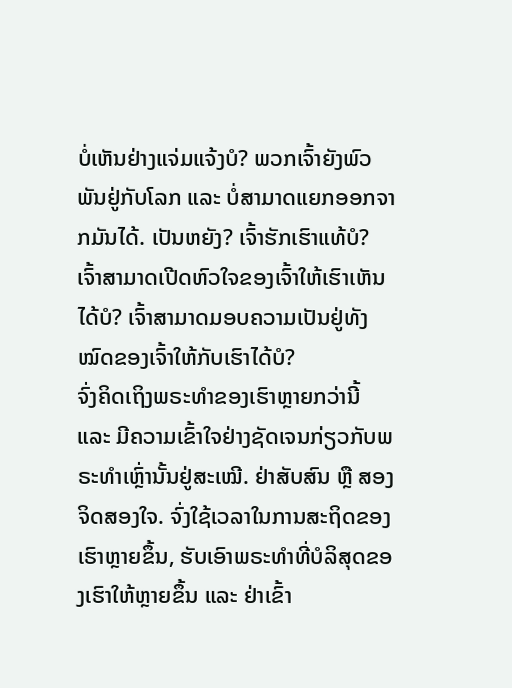ບໍ່ເຫັນຢ່າງແຈ່ມແຈ້ງບໍ? ພວກເຈົ້າຍັງພົວພັນຢູ່ກັບໂລກ ແລະ ບໍ່ສາມາດແຍກອອກຈາກມັນໄດ້. ເປັນຫຍັງ? ເຈົ້າຮັກເຮົາແທ້ບໍ? ເຈົ້າສາມາດເປີດຫົວໃຈຂອງເຈົ້າໃຫ້ເຮົາເຫັນໄດ້ບໍ? ເຈົ້າສາມາດມອບຄວາມເປັນຢູ່ທັງໝົດຂອງເຈົ້າໃຫ້ກັບເຮົາໄດ້ບໍ?
ຈົ່ງຄິດເຖິງພຣະທຳຂອງເຮົາຫຼາຍກວ່ານີ້ ແລະ ມີຄວາມເຂົ້າໃຈຢ່າງຊັດເຈນກ່ຽວກັບພຣະທຳເຫຼົ່ານັ້ນຢູ່ສະເໝີ. ຢ່າສັບສົນ ຫຼື ສອງຈິດສອງໃຈ. ຈົ່ງໃຊ້ເວລາໃນການສະຖິດຂອງເຮົາຫຼາຍຂຶ້ນ, ຮັບເອົາພຣະທຳທີ່ບໍລິສຸດຂອງເຮົາໃຫ້ຫຼາຍຂຶ້ນ ແລະ ຢ່າເຂົ້າ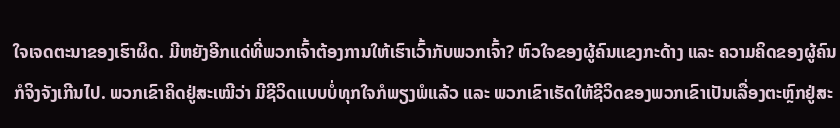ໃຈເຈດຕະນາຂອງເຮົາຜິດ. ມີຫຍັງອີກແດ່ທີ່ພວກເຈົ້າຕ້ອງການໃຫ້ເຮົາເວົ້າກັບພວກເຈົ້າ? ຫົວໃຈຂອງຜູ້ຄົນແຂງກະດ້າງ ແລະ ຄວາມຄິດຂອງຜູ້ຄົນກໍຈິງຈັງເກີນໄປ. ພວກເຂົາຄິດຢູ່ສະເໝີວ່າ ມີຊີວິດແບບບໍ່ທຸກໃຈກໍພຽງພໍແລ້ວ ແລະ ພວກເຂົາເຮັດໃຫ້ຊີວິດຂອງພວກເຂົາເປັນເລື່ອງຕະຫຼົກຢູ່ສະ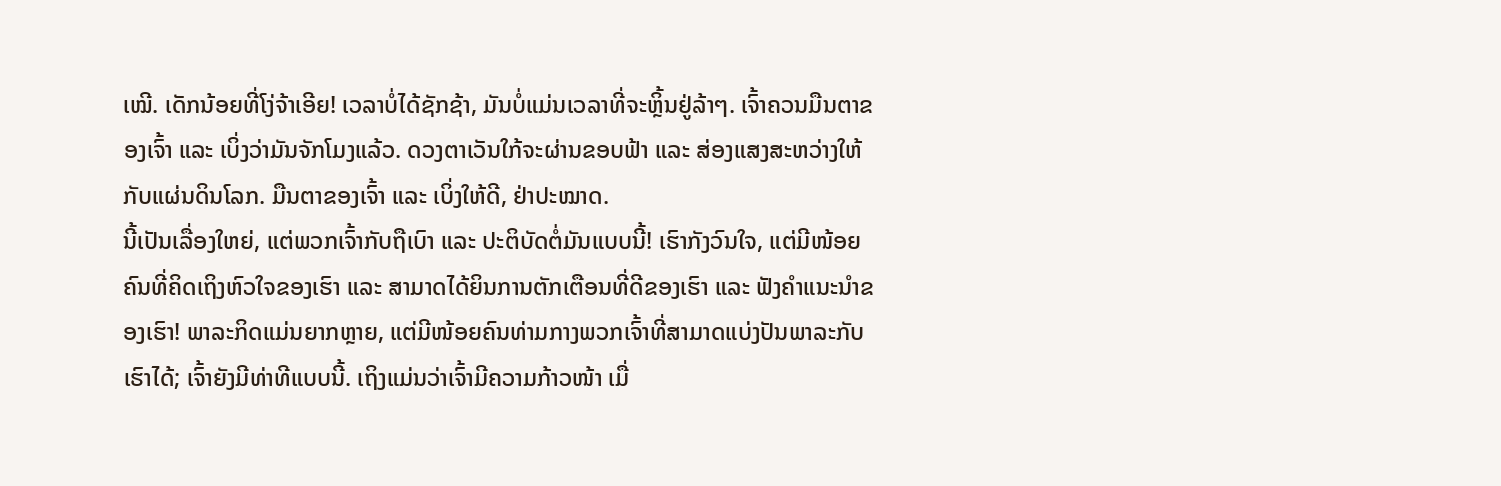ເໝີ. ເດັກນ້ອຍທີ່ໂງ່ຈ້າເອີຍ! ເວລາບໍ່ໄດ້ຊັກຊ້າ, ມັນບໍ່ແມ່ນເວລາທີ່ຈະຫຼິ້ນຢູ່ລ້າໆ. ເຈົ້າຄວນມືນຕາຂອງເຈົ້າ ແລະ ເບິ່ງວ່າມັນຈັກໂມງແລ້ວ. ດວງຕາເວັນໃກ້ຈະຜ່ານຂອບຟ້າ ແລະ ສ່ອງແສງສະຫວ່າງໃຫ້ກັບແຜ່ນດິນໂລກ. ມືນຕາຂອງເຈົ້າ ແລະ ເບິ່ງໃຫ້ດີ, ຢ່າປະໝາດ.
ນີ້ເປັນເລື່ອງໃຫຍ່, ແຕ່ພວກເຈົ້າກັບຖືເບົາ ແລະ ປະຕິບັດຕໍ່ມັນແບບນີ້! ເຮົາກັງວົນໃຈ, ແຕ່ມີໜ້ອຍຄົນທີ່ຄິດເຖິງຫົວໃຈຂອງເຮົາ ແລະ ສາມາດໄດ້ຍິນການຕັກເຕືອນທີ່ດີຂອງເຮົາ ແລະ ຟັງຄຳແນະນຳຂອງເຮົາ! ພາລະກິດແມ່ນຍາກຫຼາຍ, ແຕ່ມີໜ້ອຍຄົນທ່າມກາງພວກເຈົ້າທີ່ສາມາດແບ່ງປັນພາລະກັບເຮົາໄດ້; ເຈົ້າຍັງມີທ່າທີແບບນີ້. ເຖິງແມ່ນວ່າເຈົ້າມີຄວາມກ້າວໜ້າ ເມື່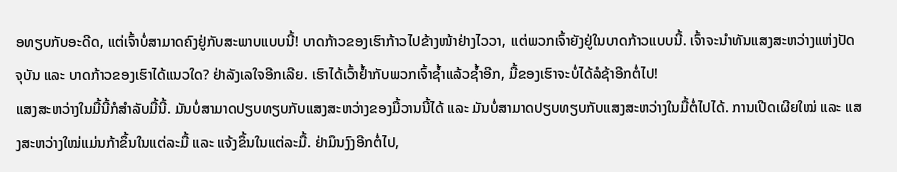ອທຽບກັບອະດີດ, ແຕ່ເຈົ້າບໍ່ສາມາດຄົງຢູ່ກັບສະພາບແບບນີ້! ບາດກ້າວຂອງເຮົາກ້າວໄປຂ້າງໜ້າຢ່າງໄວວາ, ແຕ່ພວກເຈົ້າຍັງຢູ່ໃນບາດກ້າວແບບນີ້. ເຈົ້າຈະນໍາທັນແສງສະຫວ່າງແຫ່ງປັດຈຸບັນ ແລະ ບາດກ້າວຂອງເຮົາໄດ້ແນວໃດ? ຢ່າລັງເລໃຈອີກເລີຍ. ເຮົາໄດ້ເວົ້າຢໍ້າກັບພວກເຈົ້າຊໍ້າແລ້ວຊໍ້າອີກ, ມື້ຂອງເຮົາຈະບໍ່ໄດ້ລໍຊ້າອີກຕໍ່ໄປ!
ແສງສະຫວ່າງໃນມື້ນີ້ກໍສໍາລັບມື້ນີ້. ມັນບໍ່ສາມາດປຽບທຽບກັບແສງສະຫວ່າງຂອງມື້ວານນີ້ໄດ້ ແລະ ມັນບໍ່ສາມາດປຽບທຽບກັບແສງສະຫວ່າງໃນມື້ຕໍ່ໄປໄດ້. ການເປີດເຜີຍໃໝ່ ແລະ ແສງສະຫວ່າງໃໝ່ແມ່ນກ້າຂຶ້ນໃນແຕ່ລະມື້ ແລະ ແຈ້ງຂຶ້ນໃນແຕ່ລະມື້. ຢ່າມຶນງົງອີກຕໍ່ໄປ,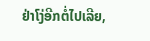ຢ່າໂງ່ອີກຕໍ່ໄປເລີຍ,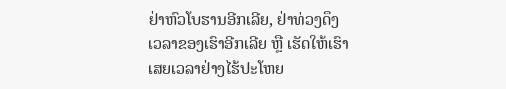ຢ່າຫົວໂບຮານອີກເລີຍ, ຢ່າທ່ວງດຶງເວລາຂອງເຮົາອີກເລີຍ ຫຼື ເຮັດໃຫ້ເຮົາເສຍເວລາຢ່າງໄຮ້ປະໂຫຍ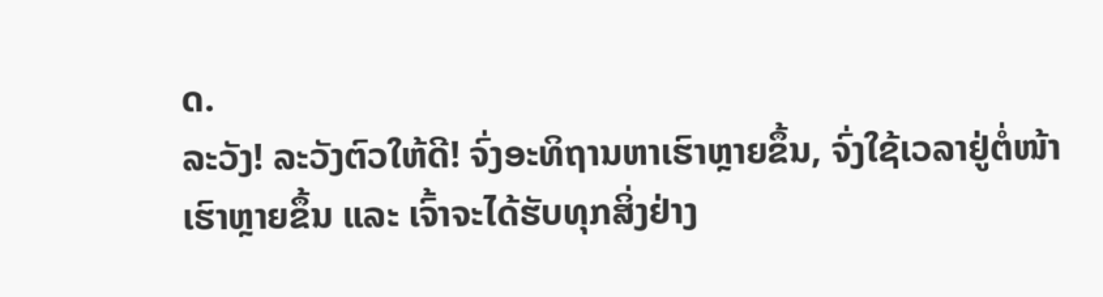ດ.
ລະວັງ! ລະວັງຕົວໃຫ້ດີ! ຈົ່ງອະທິຖານຫາເຮົາຫຼາຍຂຶ້ນ, ຈົ່ງໃຊ້ເວລາຢູ່ຕໍ່ໜ້າເຮົາຫຼາຍຂຶ້ນ ແລະ ເຈົ້າຈະໄດ້ຮັບທຸກສິ່ງຢ່າງ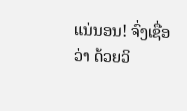ແນ່ນອນ! ຈົ່ງເຊື່ອວ່າ ດ້ວຍວິ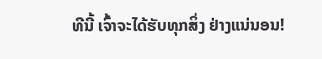ທີນີ້ ເຈົ້າຈະໄດ້ຮັບທຸກສິ່ງ ຢ່າງແນ່ນອນ!